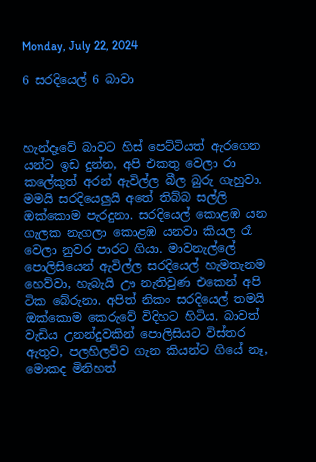Monday, July 22, 2024

6 සරදියෙල් 6 බාවා



හැන්දෑවේ බාවට හිස් පෙට්ටියත් ඇරගෙන යන්ට ඉඩ දුන්න, අපි එකතු වෙලා රා කලේකුත් අරන් ඇවිල්ල බීල බුරු ගැහුවා. මමයි සරදියෙලුයි අතේ තිබ්බ සල්ලි ඔක්කොම පැරදුනා. සරදියෙල් කොළඹ යන ගැලක නැගලා කොළඹ යනවා කියල රෑ වෙලා නුවර පාරට ගියා. මාවනැල්ලේ පොලිසියෙන් ඇවිල්ල සරදියෙල් හැමතැනම හෙව්වා, හැබැයි ඌ නැතිවුණ එකෙන් අපි ටික බේරුනා. අපිත් නිකං සරදියෙල් තමයි ඔක්කොම කෙරුවේ විදිහට හිටිය. බාවත් වැඩිය උනන්දුවකින් පොලිසියට විස්තර ඇතුව, පලහිලව්ව ගැන කියන්ට ගියේ නෑ, මොකද මිනිහත්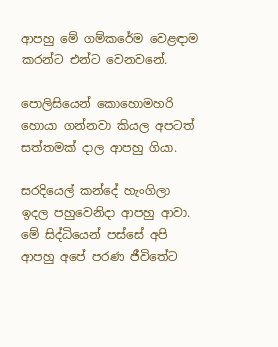ආපහු මේ ගම්කරේම වෙළඳාම කරන්ට එන්ට වෙනවනේ.

පොලිසියෙන් කොහොමහරි හොයා ගන්නවා කියල අපටත් සත්තමක් දාල ආපහු ගියා.

සරදියෙල් කන්දේ හැංගිලා ඉදල පහුවෙනිදා ආපහු ආවා. මේ සිද්ධියෙන් පස්සේ අපි ආපහු අපේ පරණ ජීවිතේට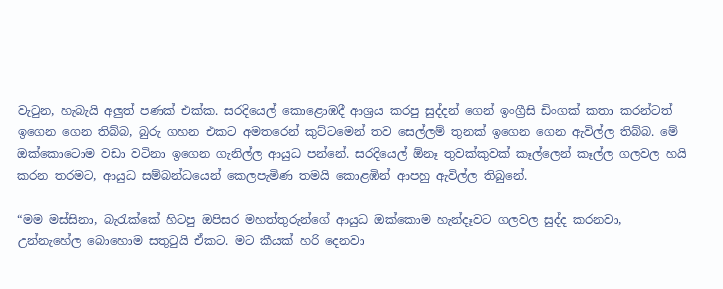වැටුන, හැබැයි අලුත් පණක් එක්ක. සරදියෙල් කොළොඹදී ආශ්‍රය කරපු සුද්දන් ගෙන් ඉංග්‍රීසි ඩිංගක් කතා කරන්ටත් ඉගෙන ගෙන තිබ්බ, බුරු ගහන එකට අමතරෙන් කුට්ටමෙන් තව සෙල්ලම් තුනක් ඉගෙන ගෙන ඇවිල්ල තිබ්බ. මේ ඔක්කොටොම වඩා වටිනා ඉගෙන ගැනිල්ල ආයුධ පන්නේ. සරදියෙල් ඕනෑ තුවක්කුවක් කෑල්ලෙන් කෑල්ල ගලවල හයි කරන තරමට, ආයුධ සම්බන්ධයෙන් කෙලපැමිණ තමයි කොළඹින් ආපහු ඇවිල්ල තිබුනේ.

“මම මස්සිනා, බැරැක්කේ හිටපු ඔපිසර මහත්තුරුන්ගේ ආයුධ ඔක්කොම හැන්දෑවට ගලවල සුද්ද කරනවා, උන්නැහේල බොහොම සතුටුයි ඒකට. මට කීයක් හරි දෙනවා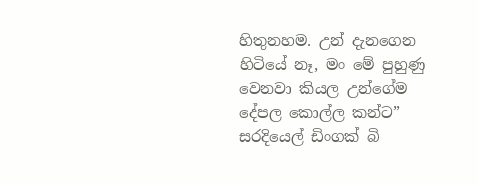හිතුනහම. උන් දැනගෙන හිටියේ නෑ, මං මේ පුහුණු වෙනවා කියල උන්ගේම දේපල කොල්ල කන්ට” සරදියෙල් ඩිංගක් බි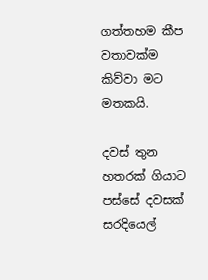ගත්තහම කීප වතාවක්ම කිව්වා මට මතකයි.

දවස් තුන හතරක් ගියාට පස්සේ දවසක් සරදියෙල්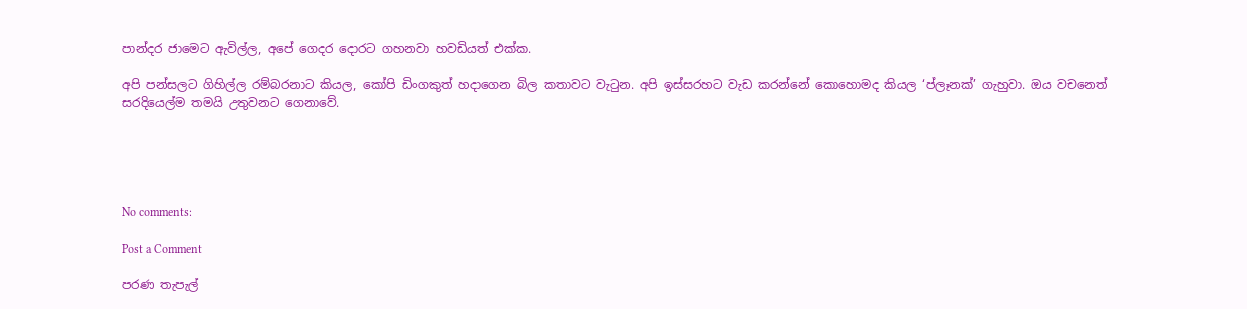පාන්දර ජාමෙට ඇවිල්ල, අපේ ගෙදර දොරට ගහනවා හවඩියත් එක්ක.

අපි පන්සලට ගිහිල්ල රම්බරනාට කියල, කෝපි ඩිංගකුත් හදාගෙන බිල කතාවට වැටුන. අපි ඉස්සරහට වැඩ කරන්නේ කොහොමද කියල ‘ප්ලෑනක්’ ගැහුවා. ඔය වචනෙත් සරදියෙල්ම තමයි උතුවනට ගෙනාවේ.





No comments:

Post a Comment

පරණ තැපැල්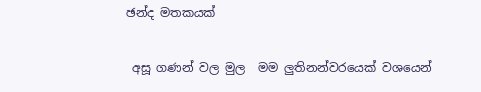ඡන්ද මතකයක්

 අසූ ගණන් වල මුල  මම ලුතිනන්වරයෙක් වශයෙන්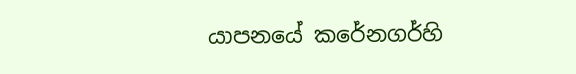යාපනයේ කරේනගර්හි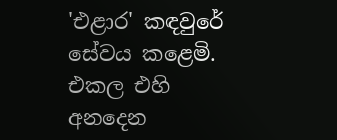'එළාර' කඳවුරේ සේවය කළෙමි. එකල එහි අනදෙන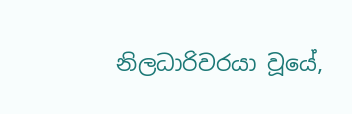නිලධාරිවරයා වූයේ,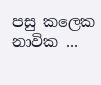පසු කලෙක නාවික ...